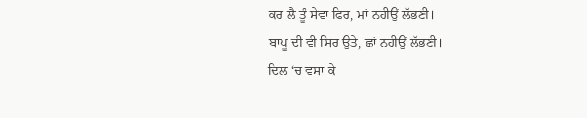ਕਰ ਲੈ ਤੂੰ ਸੇਵਾ ਫਿਰ, ਮਾਂ ਨਹੀਉਂ ਲੱਭਣੀ।
ਬਾਪੂ ਦੀ ਵੀ ਸਿਰ ਉਤੇ, ਛਾਂ ਨਹੀਉਂ ਲੱਭਣੀ।
ਦਿਲ ‘ਚ ਵਸਾ ਕੇ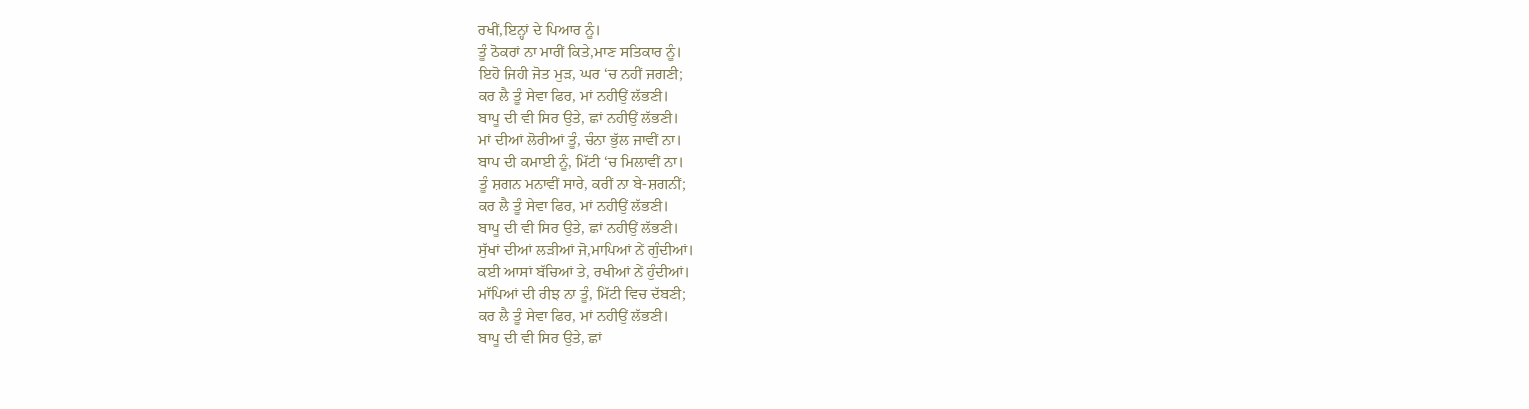ਰਖੀਂ,ਇਨ੍ਹਾਂ ਦੇ ਪਿਆਰ ਨੂੰ।
ਤੂੰ ਠੋਕਰਾਂ ਨਾ ਮਾਰੀਂ ਕਿਤੇ,ਮਾਣ ਸਤਿਕਾਰ ਨੂੰ।
ਇਹੋ ਜਿਹੀ ਜੋਤ ਮੁੜ, ਘਰ ‘ਚ ਨਹੀਂ ਜਗਣੀ;
ਕਰ ਲੈ ਤੂੰ ਸੇਵਾ ਫਿਰ, ਮਾਂ ਨਹੀਉਂ ਲੱਭਣੀ।
ਬਾਪੂ ਦੀ ਵੀ ਸਿਰ ਉਤੇ, ਛਾਂ ਨਹੀਉਂ ਲੱਭਣੀ।
ਮਾਂ ਦੀਆਂ ਲੋਰੀਆਂ ਤੂੰ, ਚੰਨਾ ਭੁੱਲ ਜਾਵੀਂ ਨਾ।
ਬਾਪ ਦੀ ਕਮਾਈ ਨੂੰ, ਮਿੱਟੀ ‘ਚ ਮਿਲਾਵੀਂ ਨਾ।
ਤੂੰ ਸ਼ਗਨ ਮਨਾਵੀਂ ਸਾਰੇ, ਕਰੀਂ ਨਾ ਬੇ-ਸ਼ਗਨੀਂ;
ਕਰ ਲੈ ਤੂੰ ਸੇਵਾ ਫਿਰ, ਮਾਂ ਨਹੀਉਂ ਲੱਭਣੀ।
ਬਾਪੂ ਦੀ ਵੀ ਸਿਰ ਉਤੇ, ਛਾਂ ਨਹੀਉਂ ਲੱਭਣੀ।
ਸੁੱਖਾਂ ਦੀਆਂ ਲੜੀਆਂ ਜੋ,ਮਾਪਿਆਂ ਨੇਂ ਗੁੰਦੀਆਂ।
ਕਈ ਆਸਾਂ ਬੱਚਿਆਂ ਤੇ, ਰਖੀਆਂ ਨੇਂ ਹੁੰਦੀਆਂ।
ਮਾੱਪਿਆਂ ਦੀ ਰੀਝ ਨਾ ਤੂੰ, ਮਿੱਟੀ ਵਿਚ ਦੱਬਣੀ;
ਕਰ ਲੈ ਤੂੰ ਸੇਵਾ ਫਿਰ, ਮਾਂ ਨਹੀਉਂ ਲੱਭਣੀ।
ਬਾਪੂ ਦੀ ਵੀ ਸਿਰ ਉਤੇ, ਛਾਂ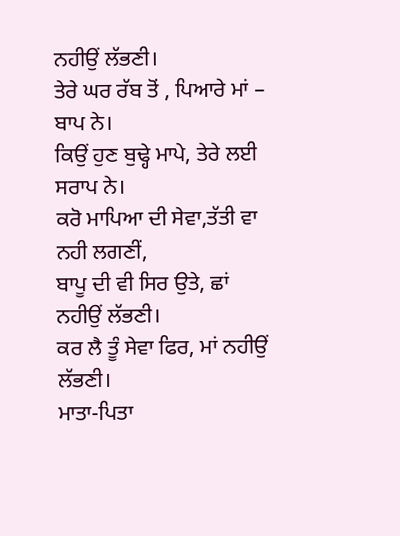ਨਹੀਉਂ ਲੱਭਣੀ।
ਤੇਰੇ ਘਰ ਰੱਬ ਤੋਂ , ਪਿਆਰੇ ਮਾਂ – ਬਾਪ ਨੇ।
ਕਿਉਂ ਹੁਣ ਬੁਢ੍ਹੇ ਮਾਪੇ, ਤੇਰੇ ਲਈ ਸਰਾਪ ਨੇ।
ਕਰੋ ਮਾਪਿਆ ਦੀ ਸੇਵਾ,ਤੱਤੀ ਵਾ ਨਹੀ ਲਗਣੀਂ,
ਬਾਪੂ ਦੀ ਵੀ ਸਿਰ ਉਤੇ, ਛਾਂ ਨਹੀਉਂ ਲੱਭਣੀ।
ਕਰ ਲੈ ਤੂੰ ਸੇਵਾ ਫਿਰ, ਮਾਂ ਨਹੀਉਂ ਲੱਭਣੀ।
ਮਾਤਾ-ਪਿਤਾ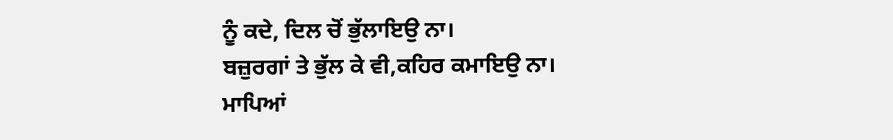ਨੂੰ ਕਦੇ, ਦਿਲ ਚੋਂ ਭੁੱਲਾਇਉ ਨਾ।
ਬਜ਼ੁਰਗਾਂ ਤੇ ਭੁੱਲ ਕੇ ਵੀ,ਕਹਿਰ ਕਮਾਇਉ ਨਾ।
ਮਾਪਿਆਂ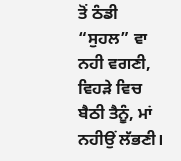ਤੋਂ ਠੰਡੀ “ਸੁਹਲ” ਵਾ ਨਹੀ ਵਗਣੀ,
ਵਿਹੜੇ ਵਿਚ ਬੈਠੀ ਤੈਨੂੰ, ਮਾਂ ਨਹੀਉਂ ਲੱਭਣੀ।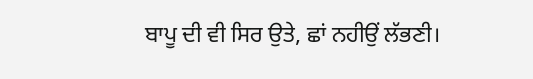ਬਾਪੂ ਦੀ ਵੀ ਸਿਰ ਉਤੇ, ਛਾਂ ਨਹੀਉਂ ਲੱਭਣੀ।